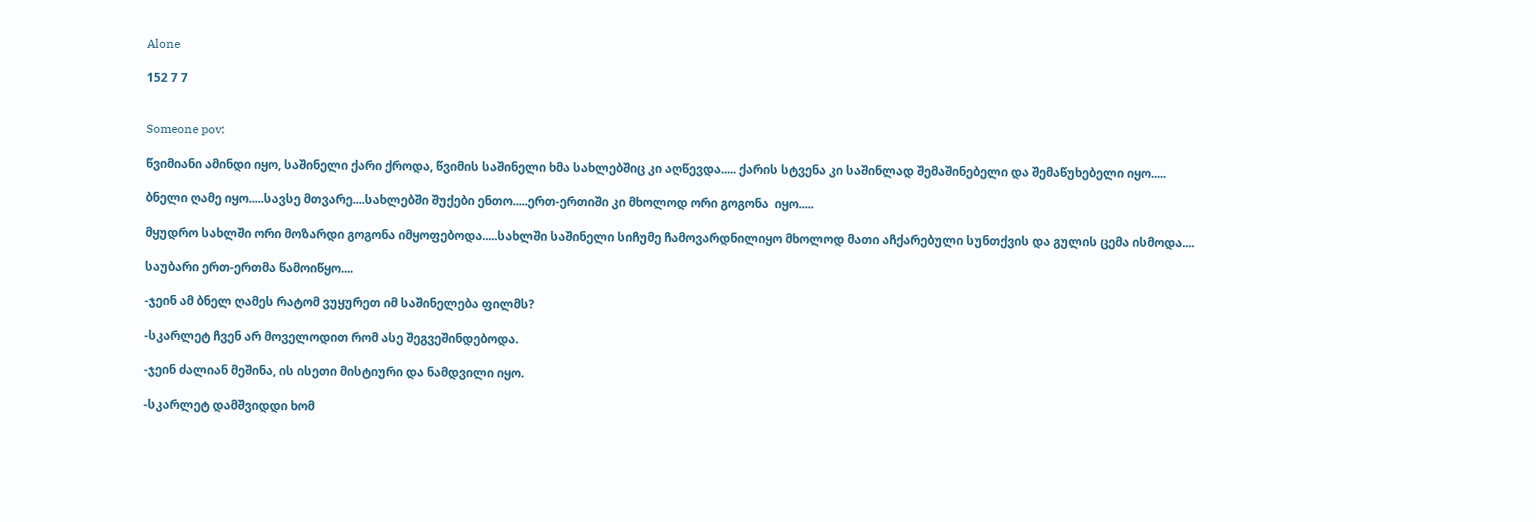Alone

152 7 7


Someone pov:

წვიმიანი ამინდი იყო, საშინელი ქარი ქროდა, წვიმის საშინელი ხმა სახლებშიც კი აღწევდა..... ქარის სტვენა კი საშინლად შემაშინებელი და შემაწუხებელი იყო.....

ბნელი ღამე იყო.....სავსე მთვარე....სახლებში შუქები ენთო.....ერთ-ერთიში კი მხოლოდ ორი გოგონა  იყო.....

მყუდრო სახლში ორი მოზარდი გოგონა იმყოფებოდა.....სახლში საშინელი სიჩუმე ჩამოვარდნილიყო მხოლოდ მათი აჩქარებული სუნთქვის და გულის ცემა ისმოდა....

საუბარი ერთ-ერთმა წამოიწყო....

-ჯეინ ამ ბნელ ღამეს რატომ ვუყურეთ იმ საშინელება ფილმს?

-სკარლეტ ჩვენ არ მოველოდით რომ ასე შეგვეშინდებოდა.

-ჯეინ ძალიან მეშინა, ის ისეთი მისტიური და ნამდვილი იყო.

-სკარლეტ დამშვიდდი ხომ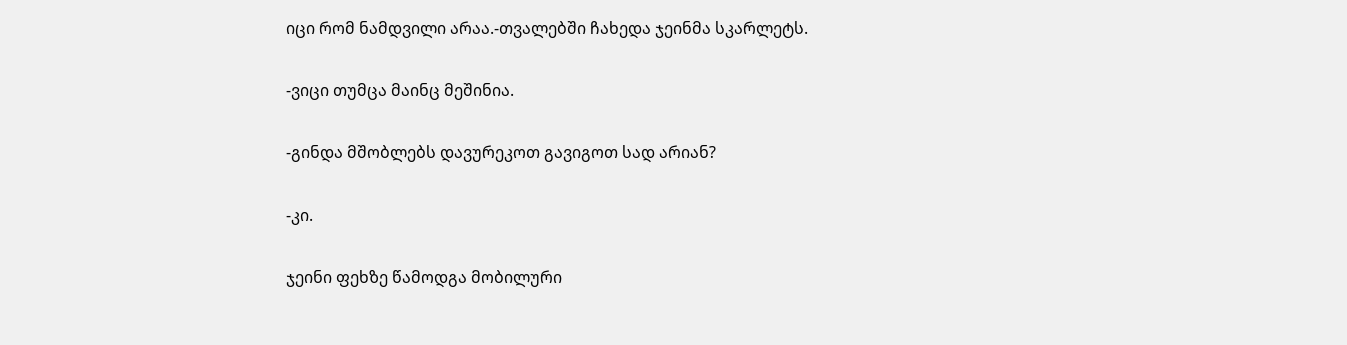იცი რომ ნამდვილი არაა.-თვალებში ჩახედა ჯეინმა სკარლეტს.

-ვიცი თუმცა მაინც მეშინია.

-გინდა მშობლებს დავურეკოთ გავიგოთ სად არიან?

-კი.

ჯეინი ფეხზე წამოდგა მობილური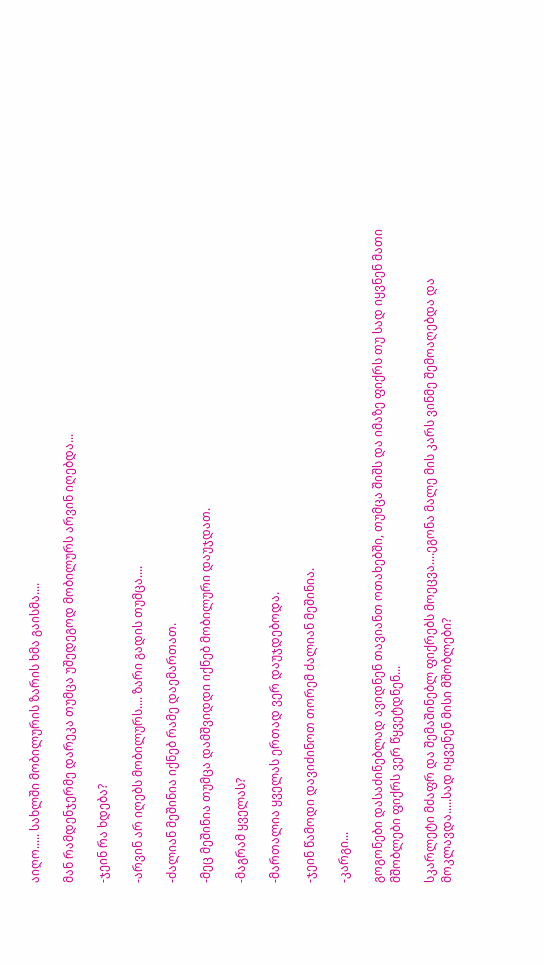აიღო..... სახლში მობილურის ზარის ხმა გაისმა....

მან რამდენჯერმე დარეკა თუმცა უშედეგოდ მობილურს არვინ იღებდა...

-ჯეინ რა ხდება?

-არვინ არ იღებს მობილურს.... ზარი გადის თუმცა....

-ძალიან მეშინია იქნებ რამე დაემართათ.

-მეც მეშინია თუმცა დამშვიდდი იქნებ მობილური დაუჯდათ.

-მაგრამ ყველას?

-მართალია ყველას ერთად ვერ დაუჯდებოდა.

-ჯეინ წამოდი დავიძინოთ თორემ ძალიან მეშინია.

-კარგი...

გოგონები დასაძინებლად ავიდნენ თავიანთ ოთახებში, თუმცა შიშს და იმაზე ფიქრს თუ სად იყვნენ მათი მშობლები ფიქრს ვერ წყვეტდნენ...

სკარლეტი მძაფრ და შემაშინებლ ფიქრებს მოეცვა....ეგონა მალე მის კარს ვინმე შემოაღებდა და მოკლავდა.....სად იყვენენ მისი მშობლები?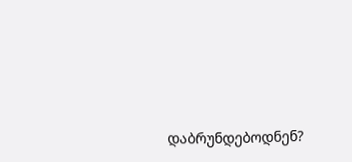დაბრუნდებოდნენ?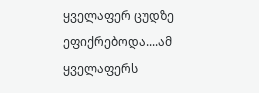ყველაფერ ცუდზე ეფიქრებოდა....ამ ყველაფერს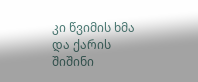კი წვიმის ხმა და ქარის შიშინი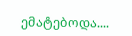ემატებოდა....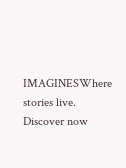IMAGINESWhere stories live. Discover now